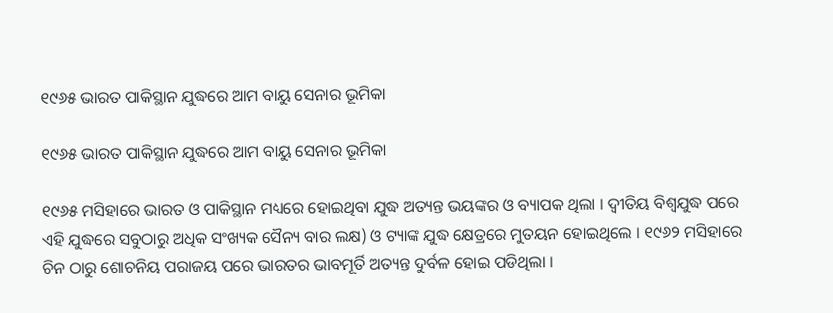୧୯୬୫ ଭାରତ ପାକିସ୍ଥାନ ଯୁଦ୍ଧରେ ଆମ ବାୟୁ ସେନାର ଭୂମିକା

୧୯୬୫ ଭାରତ ପାକିସ୍ଥାନ ଯୁଦ୍ଧରେ ଆମ ବାୟୁ ସେନାର ଭୂମିକା

୧୯୬୫ ମସିହାରେ ଭାରତ ଓ ପାକିସ୍ଥାନ ମଧ୍ୟରେ ହୋଇଥିବା ଯୁଦ୍ଧ ଅତ୍ୟନ୍ତ ଭୟଙ୍କର ଓ ବ୍ୟାପକ ଥିଲା । ଦ୍ୱୀତିୟ ବିଶ୍ୱଯୁଦ୍ଧ ପରେ ଏହି ଯୁଦ୍ଧରେ ସବୁଠାରୁ ଅଧିକ ସଂଖ୍ୟକ ସୈନ୍ୟ ବାର ଲକ୍ଷ) ଓ ଟ୍ୟାଙ୍କ ଯୁଦ୍ଧ କ୍ଷେତ୍ରରେ ମୁତୟନ ହୋଇଥିଲେ । ୧୯୬୨ ମସିହାରେ ଚିନ ଠାରୁ ଶୋଚନିୟ ପରାଜୟ ପରେ ଭାରତର ଭାବମୂର୍ତି ଅତ୍ୟନ୍ତ ଦୁର୍ବଳ ହୋଇ ପଡିଥିଲା ।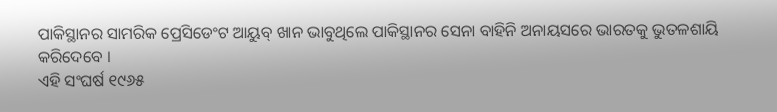ପାକିସ୍ଥାନର ସାମରିକ ପ୍ରେସିଡେଂଟ ଆୟୁବ୍ ଖାନ ଭାବୁଥିଲେ ପାକିସ୍ଥାନର ସେନା ବାହିନି ଅନାୟସରେ ଭାରତକୁ ଭୁତଳଶାୟି କରିଦେବେ ।
ଏହି ସଂଘର୍ଷ ୧୯୬୫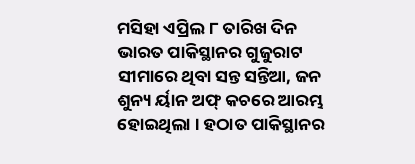ମସିହା ଏପ୍ରିଲ ୮ ତାରିଖ ଦିନ ଭାରତ ପାକିସ୍ଥାନର ଗୁଜୁରାଟ ସୀମାରେ ଥିବା ସନ୍ତ ସନ୍ତିଆ, ଜନ ଶୁନ୍ୟ ର୍ୟାନ ଅଫ୍ କଚରେ ଆରମ୍ଭ ହୋଇଥିଲା । ହଠାତ ପାକିସ୍ଥାନର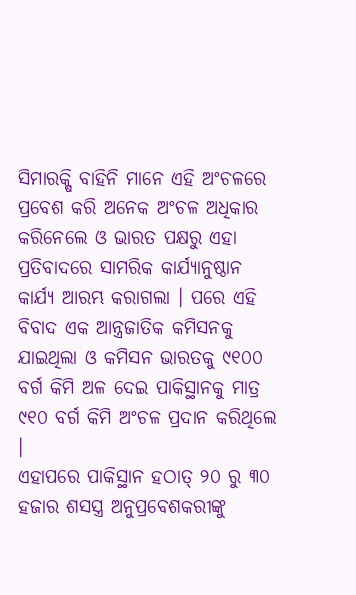ସିମାରକ୍ଷି ବାହିନି ମାନେ ଏହି ଅଂଚଳରେ ପ୍ରବେଶ କରି ଅନେକ ଅଂଚଳ ଅଧିକାର କରିନେଲେ ଓ ଭାରତ ପକ୍ଷରୁ ଏହା ପ୍ରତିବାଦରେ ସାମରିକ କାର୍ଯ୍ୟାନୁଷ୍ଠାନ କାର୍ଯ୍ୟ ଆରମ୍ଭ କରାଗଲା । ପରେ ଏହି ବିବାଦ ଏକ ଆନ୍ତ୍ରଜାତିକ କମିସନକୁ ଯାଇଥିଲା ଓ କମିସନ ଭାରତକୁ ୯୧୦୦ ବର୍ଗ କିମି ଅଳ ଦେଇ ପାକିସ୍ଥାନକୁ ମାତ୍ର ୯୧୦ ବର୍ଗ କିମି ଅଂଚଳ ପ୍ରଦାନ କରିଥିଲେ ।
ଏହାପରେ ପାକିସ୍ଥାନ ହଠାତ୍ ୨୦ ରୁ ୩୦ ହଜାର ଶସସ୍ତ୍ର ଅନୁପ୍ରବେଶକରୀଙ୍କୁ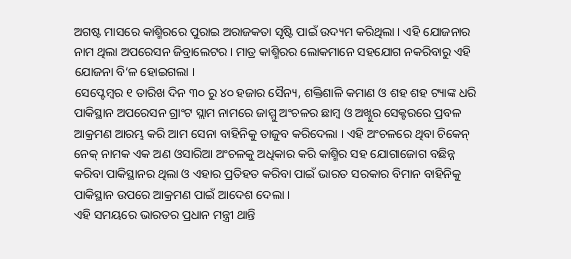ଅଗଷ୍ଟ ମାସରେ କାଶ୍ମିରରେ ପୁରାଇ ଅରାଜକତା ସୃଷ୍ଟି ପାଇଁ ଉଦ୍ୟମ କରିଥିଲା । ଏହି ଯୋଜନାର ନାମ ଥିଲା ଅପରେସନ ଜିବ୍ରାଲେଟର । ମାତ୍ର କାଶ୍ମିରର ଲୋକମାନେ ସହଯୋଗ ନକରିବାରୁ ଏହି ଯୋଜନା ବି‘ଳ ହୋଇଗଲା ।
ସେପ୍ଟେମ୍ବର ୧ ତାରିଖ ଦିନ ୩୦ ରୁ ୪୦ ହଜାର ସୈନ୍ୟ, ଶକ୍ତିଶାଳି କମାଣ ଓ ଶହ ଶହ ଟ୍ୟାଙ୍କ ଧରି ପାକିସ୍ଥାନ ଅପରେସନ ଗ୍ରାଂଟ ସ୍ଲାମ ନାମରେ ଜାମ୍ମୁ ଅଂଚଳର ଛାମ୍ବ ଓ ଅଖ୍ନୁର ସେକ୍ଟରରେ ପ୍ରବଳ ଆକ୍ରମଣ ଆରମ୍ଭ କରି ଆମ ସେନା ବାହିନିକୁ ତାଜୁବ କରିଦେଲା । ଏହି ଅଂଚଳରେ ଥିବା ଚିକେନ୍ ନେକ୍ ନାମକ ଏକ ଅଣ ଓସାରିଆ ଅଂଚଳକୁ ଅଧିକାର କରି କାଶ୍ମିର ସହ ଯୋଗାଜୋଗ ବଛିନ୍ନ କରିବା ପାକିସ୍ଥାନର ଥିଲା ଓ ଏହାର ପ୍ରତିହତ କରିବା ପାଇଁ ଭାରତ ସରକାର ବିମାନ ବାହିନିକୁ ପାକିସ୍ଥାନ ଉପରେ ଆକ୍ରମଣ ପାଇଁ ଆଦେଶ ଦେଲା ।
ଏହି ସମୟରେ ଭାରତର ପ୍ରଧାନ ମନ୍ତ୍ରୀ ଥାନ୍ତି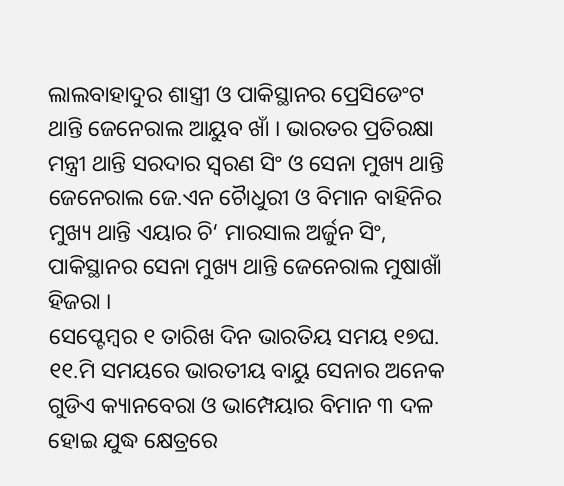ଲାଲବାହାଦୁର ଶାସ୍ତ୍ରୀ ଓ ପାକିସ୍ଥାନର ପ୍ରେସିଡେଂଟ ଥାନ୍ତି ଜେନେରାଲ ଆୟୁବ ଖାଁ । ଭାରତର ପ୍ରତିରକ୍ଷା ମନ୍ତ୍ରୀ ଥାନ୍ତି ସରଦାର ସ୍ୱରଣ ସିଂ ଓ ସେନା ମୁଖ୍ୟ ଥାନ୍ତି ଜେନେରାଲ ଜେ.ଏନ ଚୈାଧୁରୀ ଓ ବିମାନ ବାହିନିର ମୁଖ୍ୟ ଥାନ୍ତି ଏୟାର ଚି‘ ମାରସାଲ ଅର୍ଜୁନ ସିଂ, ପାକିସ୍ଥାନର ସେନା ମୁଖ୍ୟ ଥାନ୍ତି ଜେନେରାଲ ମୁଷାଖାଁ ହିଜରା ।
ସେପ୍ଟେମ୍ବର ୧ ତାରିଖ ଦିନ ଭାରତିୟ ସମୟ ୧୭ଘ. ୧୧.ମି ସମୟରେ ଭାରତୀୟ ବାୟୁ ସେନାର ଅନେକ ଗୁଡିଏ କ୍ୟାନବେରା ଓ ଭାମ୍ପେୟାର ବିମାନ ୩ ଦଳ ହୋଇ ଯୁଦ୍ଧ କ୍ଷେତ୍ରରେ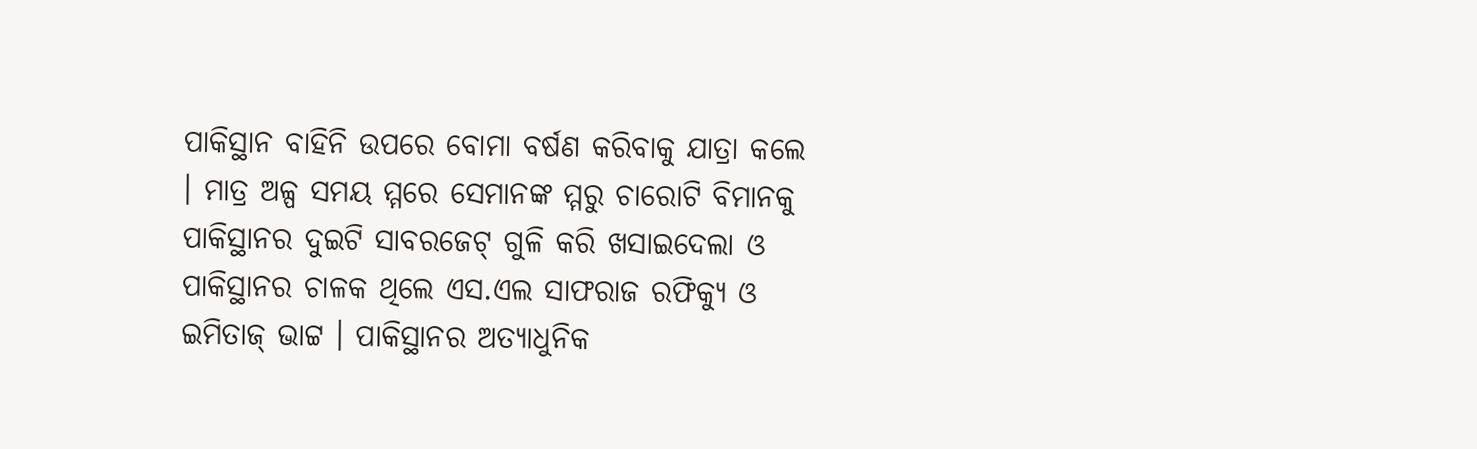ପାକିସ୍ଥାନ ବାହିନି ଉପରେ ବୋମା ବର୍ଷଣ କରିବାକୁ ଯାତ୍ରା କଲେ । ମାତ୍ର ଅଳ୍ପ ସମୟ ମ୍ମରେ ସେମାନଙ୍କ ମ୍ମରୁ ଚାରୋଟି ବିମାନକୁ ପାକିସ୍ଥାନର ଦୁଇଟି ସାବରଜେଟ୍ ଗୁଳି କରି ଖସାଇଦେଲା ଓ ପାକିସ୍ଥାନର ଚାଳକ ଥିଲେ ଏସ.ଏଲ ସାଫରାଜ ରଫିକ୍ୟୁ ଓ ଇମିତାଜ୍ ଭାଟ୍ଟ । ପାକିସ୍ଥାନର ଅତ୍ୟାଧୁନିକ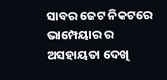ସାବର ଜେଟ ନିକଟରେ ଭାମ୍ପେୟାର ର ଅସହାୟତା ଦେଖି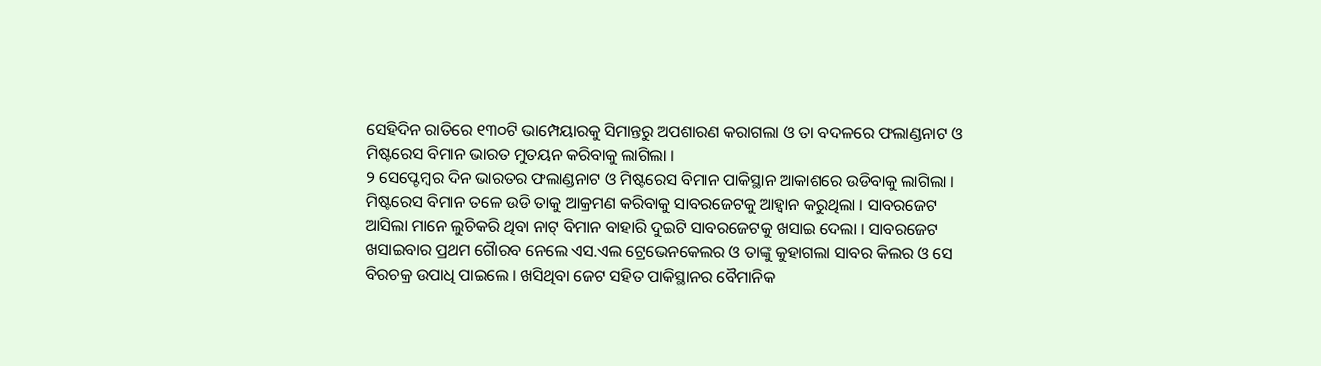ସେହିଦିନ ରାତିରେ ୧୩୦ଟି ଭାମ୍ପେୟାରକୁ ସିମାନ୍ତରୁ ଅପଶାରଣ କରାଗଲା ଓ ତା ବଦଳରେ ଫଲାଣ୍ଡନାଟ ଓ ମିଷ୍ଟରେସ ବିମାନ ଭାରତ ମୁତୟନ କରିବାକୁ ଲାଗିଲା ।
୨ ସେପ୍ଟେମ୍ବର ଦିନ ଭାରତର ଫଲାଣ୍ଡନାଟ ଓ ମିଷ୍ଟରେସ ବିମାନ ପାକିସ୍ଥାନ ଆକାଶରେ ଉଡିବାକୁ ଲାଗିଲା । ମିଷ୍ଟରେସ ବିମାନ ତଳେ ଉଡି ତାକୁ ଆକ୍ରମଣ କରିବାକୁ ସାବରଜେଟକୁ ଆହ୍ୱାନ କରୁଥିଲା । ସାବରଜେଟ ଆସିଲା ମାନେ ଲୁଚିକରି ଥିବା ନାଟ୍ ବିମାନ ବାହାରି ଦୁଇଟି ସାବରଜେଟକୁ ଖସାଇ ଦେଲା । ସାବରଜେଟ ଖସାଇବାର ପ୍ରଥମ ଗୈାରବ ନେଲେ ଏସ.ଏଲ ଟ୍ରେଭେନକେଲର ଓ ତାଙ୍କୁ କୁହାଗଲା ସାବର କିଲର ଓ ସେ ବିରଚକ୍ର ଉପାଧି ପାଇଲେ । ଖସିଥିବା ଜେଟ ସହିତ ପାକିସ୍ଥାନର ବୈମାନିକ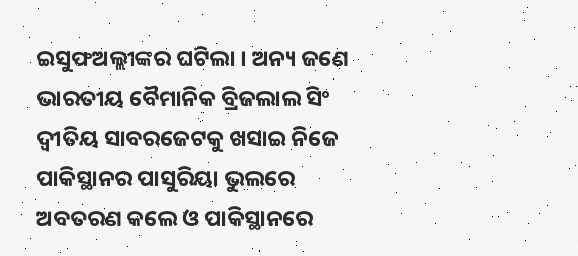ଇସୁଫଅଲ୍ଲୀଙ୍କର ଘଟିଲା । ଅନ୍ୟ ଜଣେ ଭାରତୀୟ ବୈମାନିକ ବ୍ରିଜଲାଲ ସିଂ ଦ୍ୱୀତିୟ ସାବରଜେଟକୁ ଖସାଇ ନିଜେ ପାକିସ୍ଥାନର ପାସୁରିୟା ଭୁଲରେ ଅବତରଣ କଲେ ଓ ପାକିସ୍ଥାନରେ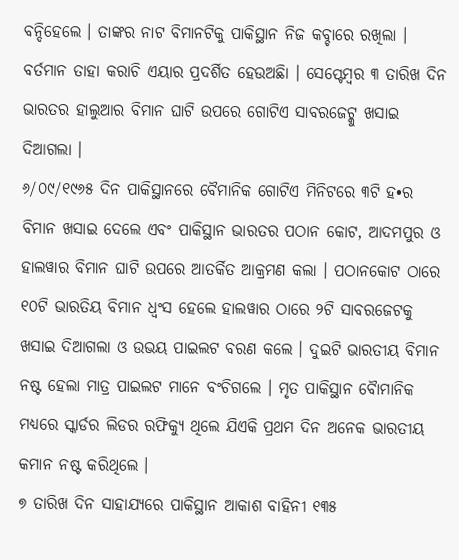ବନ୍ଦିହେଲେ । ତାଙ୍କର ନାଟ ବିମାନଟିକୁ ପାକିସ୍ଥାନ ନିଜ କବ୍ଚାରେ ରଖିଲା । ବର୍ତମାନ ତାହା କରାଚି ଏୟାର ପ୍ରଦର୍ଶିତ ହେଉଅଛିା । ସେପ୍ଟେମ୍ବର ୩ ତାରିଖ ଦିନ ଭାରତର ହାଲୁଆର ବିମାନ ଘାଟି ଉପରେ ଗୋଟିଏ ସାବରଜେଟ୍କୁ ଖସାଇ ଦିଆଗଲା ।
୬/୦୯/୧୯୬୫ ଦିନ ପାକିସ୍ଥାନରେ ବୈମାନିକ ଗୋଟିଏ ମିନିଟରେ ୩ଟି ହ•ର ବିମାନ ଖସାଇ ଦେଲେ ଏବଂ ପାକିସ୍ଥାନ ଭାରତର ପଠାନ କୋଟ, ଆଦମପୁର ଓ ହାଲୱାର ବିମାନ ଘାଟି ଉପରେ ଆତର୍କିତ ଆକ୍ରମଣ କଲା । ପଠାନକୋଟ ଠାରେ ୧୦ଟି ଭାରତିୟ ବିମାନ ଧ୍ୱଂସ ହେଲେ ହାଲୱାର ଠାରେ ୨ଟି ସାବରଜେଟକୁ ଖସାଇ ଦିଆଗଲା ଓ ଉଭୟ ପାଇଲଟ ବରଣ କଲେ । ଦୁଇଟି ଭାରତୀୟ ବିମାନ ନଷ୍ଟ ହେଲା ମାତ୍ର ପାଇଲଟ ମାନେ ବଂଚିଗଲେ । ମୃତ ପାକିସ୍ଥାନ ବୈାମାନିକ ମଧ୍ୟରେ ସ୍କାର୍ଡର ଲିଡର ରଫିକ୍ୟୁ ଥିଲେ ଯିଏକି ପ୍ରଥମ ଦିନ ଅନେକ ଭାରତୀୟ କମାନ ନଷ୍ଟ କରିଥିଲେ ।
୭ ତାରିଖ ଦିନ ସାହାଯ୍ୟରେ ପାକିସ୍ଥାନ ଆକାଶ ବାହିନୀ ୧୩୫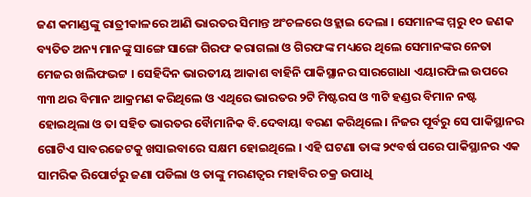ଜଣ କମାଣ୍ଡଙ୍କୁ ରାତ୍ରୀକାଳରେ ଆଣି ଭାରତର ସିମାନ୍ତ ଅଂଚଳରେ ଓହ୍ଲାଇ ଦେଲା । ସେମାନଙ୍କ ମ୍ମରୁ ୧୦ ଜଣକ ବ୍ୟତିତ ଅନ୍ୟ ମାନଙ୍କୁ ସାଙ୍ଗେ ସାଙ୍ଗେ ଗିରଫ କରାଗଲା ଓ ଗିରଫଙ୍କ ମଧ୍ୟରେ ଥିଲେ ସେମାନଙ୍କର ନେତା ମେଜର ଖଲିଫଭଟ୍ଟ । ସେହିଦିନ ଭାରତୀୟ ଆକାଶ ବାହିନି ପାକିସ୍ଥାନର ସାରଗୋଧା ଏୟାରଫିଲ ଉପରେ ୩୩ ଥର ବିମାନ ଆକ୍ରମଣ କରିଥିଲେ ଓ ଏଥିରେ ଭାରତର ୨ଟି ମିଷ୍ଟରସ ଓ ୩ଟି ହଣ୍ଡର ବିମାନ ନଷ୍ଟ ହୋଇଥିଲା ଓ ତା ସହିତ ଭାରତର ବୈାମାନିକ ବି.ଦେବାୟା ବରଣ କରିଥିଲେ । ନିଜର ପୂର୍ବରୁ ସେ ପାକିସ୍ଥାନର ଗୋଟିଏ ସାବରଜେଟକୁ ଖସାଇବାରେ ସକ୍ଷମ ହୋଇଥିଲେ । ଏହି ଘଟଣା ତାଙ୍କ ୨୯ବର୍ଷ ପରେ ପାକିସ୍ଥାନର ଏକ ସାମରିକ ରିପୋର୍ଟରୁ ଜଣା ପଡିଲା ଓ ତାଙ୍କୁ ମରଣତ୍ୱର ମହାବିର ଚକ୍ର ଉପାଧି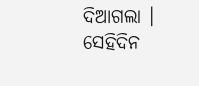ଦିଆଗଲା । ସେହିଦିନ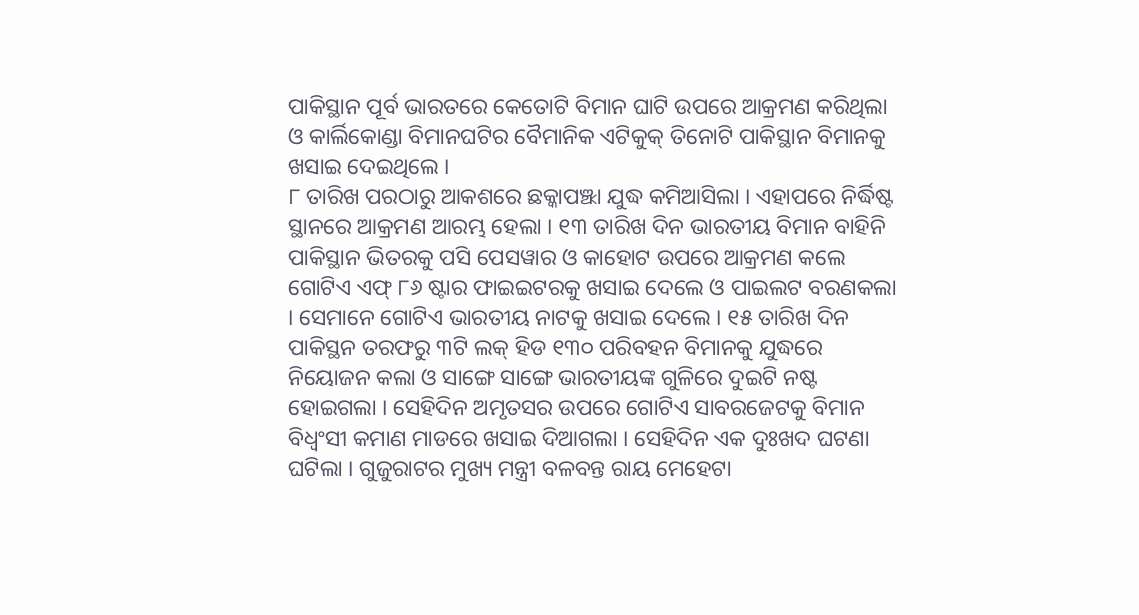ପାକିସ୍ଥାନ ପୂର୍ବ ଭାରତରେ କେତୋଟି ବିମାନ ଘାଟି ଉପରେ ଆକ୍ରମଣ କରିଥିଲା ଓ କାର୍ଲିକୋଣ୍ଡା ବିମାନଘଟିର ବୈମାନିକ ଏଟିକୁକ୍ ତିନୋଟି ପାକିସ୍ଥାନ ବିମାନକୁ ଖସାଇ ଦେଇଥିଲେ ।
୮ ତାରିଖ ପରଠାରୁ ଆକଶରେ ଛକ୍କାପଞ୍ଝା ଯୁଦ୍ଧ କମିଆସିଲା । ଏହାପରେ ନିର୍ଦ୍ଧିଷ୍ଟ ସ୍ଥାନରେ ଆକ୍ରମଣ ଆରମ୍ଭ ହେଲା । ୧୩ ତାରିଖ ଦିନ ଭାରତୀୟ ବିମାନ ବାହିନି ପାକିସ୍ଥାନ ଭିତରକୁ ପସି ପେସୱାର ଓ କାହୋଟ ଉପରେ ଆକ୍ରମଣ କଲେ ଗୋଟିଏ ଏଫ୍ ୮୬ ଷ୍ଟାର ଫାଇଇଟରକୁ ଖସାଇ ଦେଲେ ଓ ପାଇଲଟ ବରଣକଲା । ସେମାନେ ଗୋଟିଏ ଭାରତୀୟ ନାଟକୁ ଖସାଇ ଦେଲେ । ୧୫ ତାରିଖ ଦିନ ପାକିସ୍ଥନ ତରଫରୁ ୩ଟି ଲକ୍ ହିଡ ୧୩୦ ପରିବହନ ବିମାନକୁ ଯୁଦ୍ଧରେ ନିୟୋଜନ କଲା ଓ ସାଙ୍ଗେ ସାଙ୍ଗେ ଭାରତୀୟଙ୍କ ଗୁଳିରେ ଦୁଇଟି ନଷ୍ଟ ହୋଇଗଲା । ସେହିଦିନ ଅମୃତସର ଉପରେ ଗୋଟିଏ ସାବରଜେଟକୁ ବିମାନ ବିଧ୍ୱଂସୀ କମାଣ ମାଡରେ ଖସାଇ ଦିଆଗଲା । ସେହିଦିନ ଏକ ଦୁଃଖଦ ଘଟଣା ଘଟିଲା । ଗୁଜୁରାଟର ମୁଖ୍ୟ ମନ୍ତ୍ରୀ ବଳବନ୍ତ ରାୟ ମେହେଟା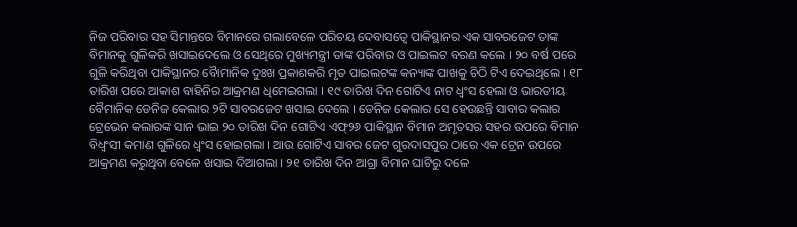ନିଜ ପରିବାର ସହ ସିମାନ୍ତରେ ବିମାନରେ ଗଲାବେଳେ ପରିଚୟ ଦେବାସତ୍ୱେ ପାକିସ୍ଥାନର ଏକ ସାବରଜେଟ ତାଙ୍କ ବିମାନକୁ ଗୁଳିକରି ଖସାଇଦେଲେ ଓ ସେଥିରେ ମୁଖ୍ୟମନ୍ତ୍ରୀ ତାଙ୍କ ପରିବାର ଓ ପାଇଲଟ ବରଣ କଲେ । ୨୦ ବର୍ଷ ପରେ ଗୁଳି କରିଥିବା ପାକିସ୍ଥାନର ବୈାମାନିକ ଦୁଃଖ ପ୍ରକାଶକରି ମୃତ ପାଇଲଟଙ୍କ କନ୍ୟାଙ୍କ ପାଖକୁ ଚିଠି ଟିଏ ଦେଇଥିଲେ । ୧୮ ତାରିଖ ପରେ ଆକାଶ ବାହିନିର ଆକ୍ରମଣ ଧିମେଇଗଲା । ୧୯ ତାରିଖ ଦିନ ଗୋଟିଏ ନାଟ ଧ୍ୱଂସ ହେଲା ଓ ଭାରତୀୟ ବୈମାନିକ ଡେନିଜ କେଲାର ୨ଟି ସାବରଜେଟ ଖସାଇ ଦେଲେ । ଡେନିଜ କେଲାର ସେ ହେଉଛନ୍ତି ସାବାର କଲାର ଟ୍ରେଭେନ କଲାରଙ୍କ ସାନ ଭାଇ ୨୦ ତାରିଖ ଦିନ ଗୋଟିଏ ଏଫ୍୨୬ ପାକିସ୍ଥାନ ବିମାନ ଅମୃତସର ସହର ଉପରେ ବିମାନ ବିଧ୍ୱଂସୀ କମାଣ ଗୁଳିରେ ଧ୍ୱଂସ ହୋଇଗଲା । ଆଉ ଗୋଟିଏ ସାବର ଜେଟ ଗୁରଦାସପୁର ଠାରେ ଏକ ଟ୍ରେନ ଉପରେ ଆକ୍ରମଣ କରୁଥିବା ବେଳେ ଖସାଇ ଦିଆଗଲା । ୨୧ ତାରିଖ ଦିନ ଆଗ୍ରା ବିମାନ ଘାଟିରୁ ଦଳେ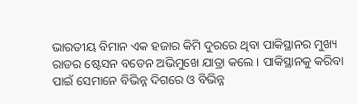ଭାରତୀୟ ବିମାନ ଏକ ହଜାର କିମି ଦୁରରେ ଥିବା ପାକିସ୍ଥାନର ମୁଖ୍ୟ ରାଡର ଷ୍ଟେସନ ବଡେନ ଅଭିମୁଖେ ଯାତ୍ରା କଲେ । ପାକିସ୍ଥାନକୁ କରିବା ପାଇଁ ସେମାନେ ବିଭିନ୍ନ ଦିଗରେ ଓ ବିଭିନ୍ନ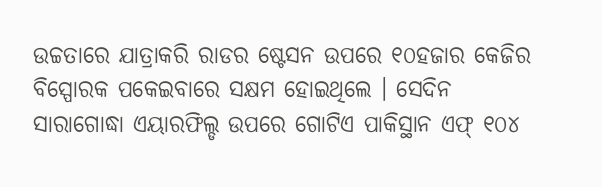ଉଚ୍ଚତାରେ ଯାତ୍ରାକରି ରାଡର ଷ୍ଟେସନ ଉପରେ ୧୦ହଜାର କେଜିର ବିସ୍ପୋରକ ପକେଇବାରେ ସକ୍ଷମ ହୋଇଥିଲେ । ସେଦିନ ସାରାଗୋଦ୍ଧା ଏୟାରଫିଲ୍ଡ ଉପରେ ଗୋଟିଏ ପାକିସ୍ଥାନ ଏଫ୍ ୧୦୪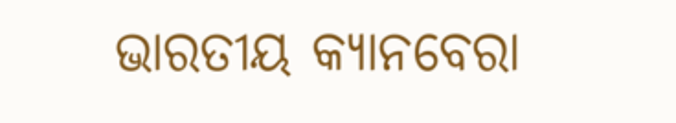ଭାରତୀୟ କ୍ୟାନବେରା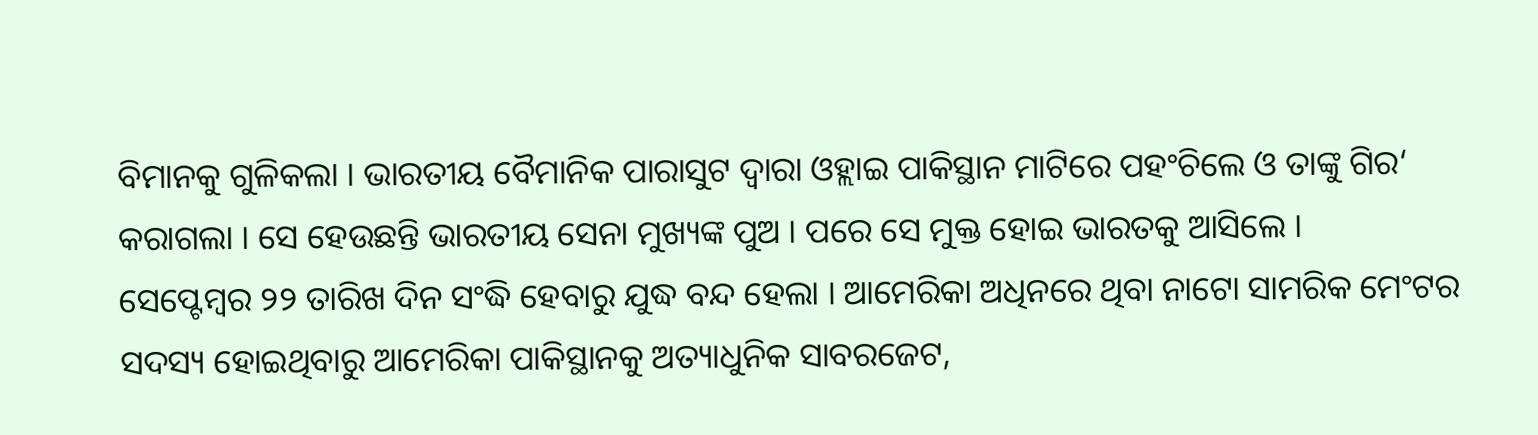ବିମାନକୁ ଗୁଳିକଲା । ଭାରତୀୟ ବୈମାନିକ ପାରାସୁଟ ଦ୍ୱାରା ଓହ୍ଲାଇ ପାକିସ୍ଥାନ ମାଟିରେ ପହଂଚିଲେ ଓ ତାଙ୍କୁ ଗିର‘ କରାଗଲା । ସେ ହେଉଛନ୍ତି ଭାରତୀୟ ସେନା ମୁଖ୍ୟଙ୍କ ପୁଅ । ପରେ ସେ ମୁକ୍ତ ହୋଇ ଭାରତକୁ ଆସିଲେ ।
ସେପ୍ଟେମ୍ବର ୨୨ ତାରିଖ ଦିନ ସଂଦ୍ଧି ହେବାରୁ ଯୁଦ୍ଧ ବନ୍ଦ ହେଲା । ଆମେରିକା ଅଧିନରେ ଥିବା ନାଟୋ ସାମରିକ ମେଂଟର ସଦସ୍ୟ ହୋଇଥିବାରୁ ଆମେରିକା ପାକିସ୍ଥାନକୁ ଅତ୍ୟାଧୁନିକ ସାବରଜେଟ,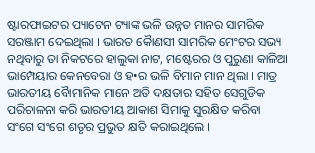ଷ୍ଟାରଫାଇଟର ପ୍ୟାଟେନ ଟ୍ୟାଙ୍କ ଭଳି ଉନ୍ନତ ମାନର ସାମରିକ ସରଞ୍ଜାମ ଦେଇଥିଲା । ଭାରତ କୈାଣସୀ ସାମରିକ ମେଂଟର ସଭ୍ୟ ନଥିବାରୁ ତା ନିକଟରେ ହାଲୁକା ନାଟ, ମଷ୍ଟେରର ଓ ପୁରୁଣା କାଳିଆ ଭାମ୍ପେୟାର କେନବେରା ଓ ହ•ର ଭଳି ବିମାନ ମାନ ଥିଲା । ମାତ୍ର ଭାରତୀୟ ବୈାମାନିକ ମାନେ ଅତି ଦକ୍ଷତାର ସହିତ ସେଗୁଡିକ ପରିଚାଳନା କରି ଭାରତୀୟ ଆକାଶ ସିମାକୁ ସୁରକ୍ଷିତ କରିବା ସଂଗେ ସଂଗେ ଶତୃର ପ୍ରଭୁତ କ୍ଷତି କରାଇଥିଲେ ।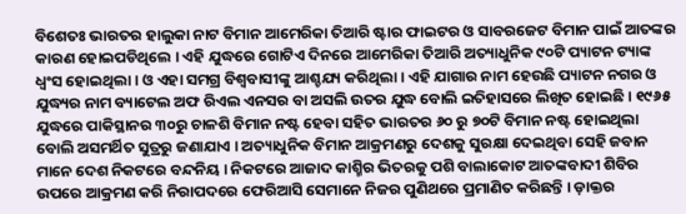ବିଶେତଃ ଭାରତର ହାଲୁକା ନାଟ ବିମାନ ଆମେରିକା ତିଆରି ଷ୍ଟାର ଫାଇଟର ଓ ସାବରଜେଟ ବିମାନ ପାଇଁ ଆତଙ୍କର କାରଣ ହୋଇପଡିଥିଲେ । ଏହି ଯୁଦ୍ଧରେ ଗୋଟିଏ ଦିନରେ ଆମେରିକା ତିଆରି ଅତ୍ୟାଧୁନିକ ୯୦ଟି ପ୍ୟାଟନ ଟ୍ୟାଙ୍କ ଧ୍ୱଂସ ହୋଇଥିଲା । ଓ ଏହା ସମଗ୍ର ବିଶ୍ୱବାସୀଙ୍କୁ ଆଶ୍ଚଯ୍ୟ କରିଥିଲା । ଏହି ଯାଗାର ନାମ ହେଉଛି ପ୍ୟାଟନ ନଗର ଓ ଯୁଦ୍ଧ୍ୟର ନାମ ବ୍ୟାଟେଲ ଅଫ ରିଏଲ ଏନସର ବା ଅସଲି ଉତର ଯୁଦ୍ଧ ବୋଲି ଇତିହାସରେ ଲିଖିତ ହୋଇଛି । ୧୯୬୫ ଯୁଦ୍ଧରେ ପାକିସ୍ଥାନର ୩୦ରୁ ଚାଳଶି ବିମାନ ନଷ୍ଟ ହେବା ସହିତ ଭାରତର ୬୦ ରୁ ୭୦ଟି ବିମାନ ନଷ୍ଟ ହୋଇଥିଲା ବୋଲି ଅସମର୍ଥିତ ସୁତ୍ରରୁ ଜଣାଯାଏ । ଅତ୍ୟାଧୁନିକ ବିମାନ ଆକ୍ରମଣରୁ ଦେଶକୁ ସୁରକ୍ଷା ଦେଇଥିବା ସେହି ଜବାନ ମାନେ ଦେଶ ନିକଟରେ ବନ୍ଦନିୟ । ନିକଟରେ ଆଜାଦ କାଶ୍ମିର ଭିତରକୁ ପଶି ବାଲାକୋଟ ଆତଙ୍କବାଦୀ ଶିବିର ଉପରେ ଆକ୍ରମଣ କରି ନିରାପଦରେ ଫେରିଆସି ସେମାନେ ନିଜର ପୁଣିଥରେ ପ୍ରମାଣିତ କରିଛନ୍ତି । ଡ଼ାକ୍ତର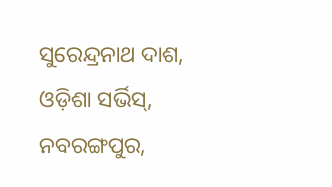ସୁରେନ୍ଦ୍ରନାଥ ଦାଶ, ଓଡ଼ିଶା ସର୍ଭିସ୍, ନବରଙ୍ଗପୁର,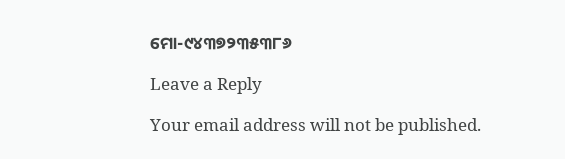ମୋ-୯୪୩୭୨୩୫୩୮୬

Leave a Reply

Your email address will not be published.